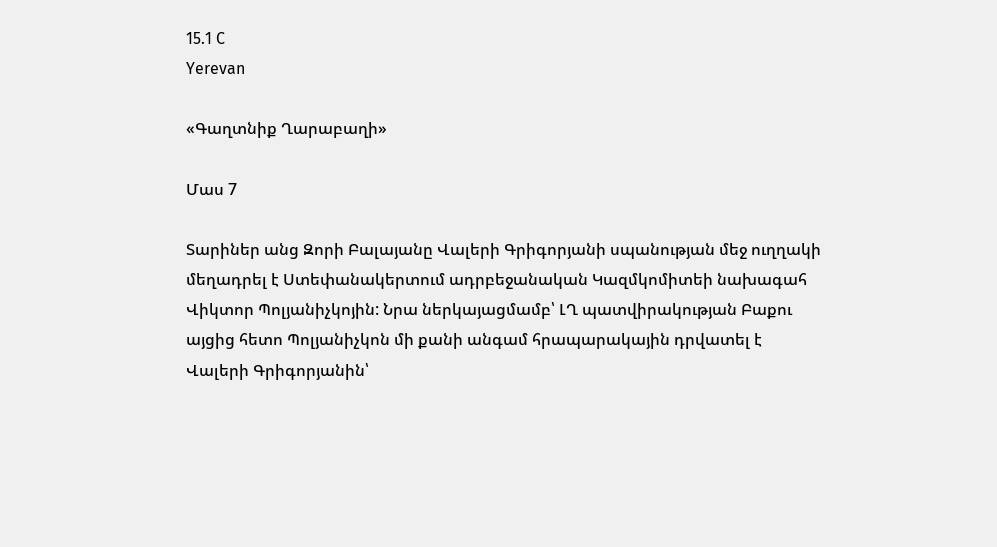15.1 C
Yerevan

«Գաղտնիք Ղարաբաղի»

Մաս 7

Տարիներ անց Զորի Բալայանը Վալերի Գրիգորյանի սպանության մեջ ուղղակի մեղադրել է Ստեփանակերտում ադրբեջանական Կազմկոմիտեի նախագահ Վիկտոր Պոլյանիչկոյին: Նրա ներկայացմամբ՝ ԼՂ պատվիրակության Բաքու այցից հետո Պոլյանիչկոն մի քանի անգամ հրապարակային դրվատել է Վալերի Գրիգորյանին՝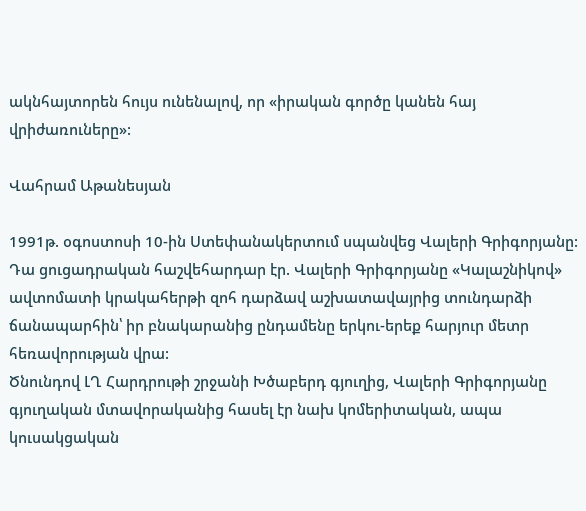ակնհայտորեն հույս ունենալով, որ «իրական գործը կանեն հայ վրիժառուները»:

Վահրամ Աթանեսյան

1991թ. օգոստոսի 10-ին Ստեփանակերտում սպանվեց Վալերի Գրիգորյանը: Դա ցուցադրական հաշվեհարդար էր. Վալերի Գրիգորյանը «Կալաշնիկով» ավտոմատի կրակահերթի զոհ դարձավ աշխատավայրից տունդարձի ճանապարհին՝ իր բնակարանից ընդամենը երկու-երեք հարյուր մետր հեռավորության վրա:
Ծնունդով ԼՂ Հարդրութի շրջանի Խծաբերդ գյուղից, Վալերի Գրիգորյանը գյուղական մտավորականից հասել էր նախ կոմերիտական, ապա կուսակցական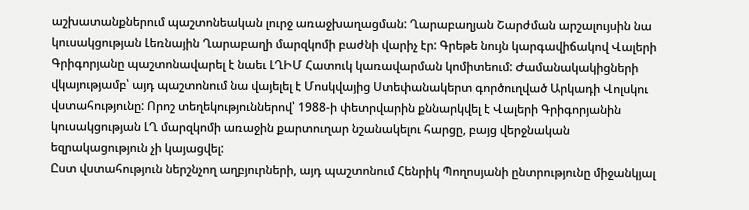աշխատանքներում պաշտոնեական լուրջ առաջխաղացման: Ղարաբաղյան Շարժման արշալույսին նա կուսակցության Լեռնային Ղարաբաղի մարզկոմի բաժնի վարիչ էր: Գրեթե նույն կարգավիճակով Վալերի Գրիգորյանը պաշտոնավարել է նաեւ ԼՂԻՄ Հատուկ կառավարման կոմիտեում: Ժամանակակիցների վկայությամբ՝ այդ պաշտոնում նա վայելել է Մոսկվայից Ստեփանակերտ գործուղված Արկադի Վոլսկու վստահությունը: Որոշ տեղեկություններով՝ 1988‑ի փետրվարին քննարկվել է Վալերի Գրիգորյանին կուսակցության ԼՂ մարզկոմի առաջին քարտուղար նշանակելու հարցը, բայց վերջնական եզրակացություն չի կայացվել:
Ըստ վստահություն ներշնչող աղբյուրների, այդ պաշտոնում Հենրիկ Պողոսյանի ընտրությունը միջանկյալ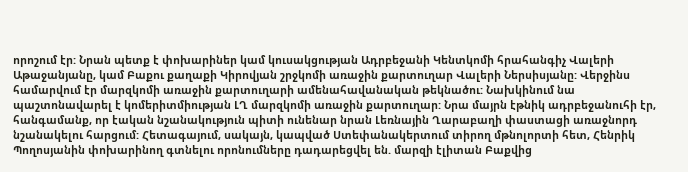որոշում էր: Նրան պետք է փոխարիներ կամ կուսակցության Ադրբեջանի Կենտկոմի հրահանգիչ Վալերի Աթաջանյանը, կամ Բաքու քաղաքի Կիրովյան շրջկոմի առաջին քարտուղար Վալերի Ներսիսյանը: Վերջինս համարվում էր մարզկոմի առաջին քարտուղարի ամենահավանական թեկնածու: Նախկինում նա պաշտոնավարել է կոմերիտմիության ԼՂ մարզկոմի առաջին քարտուղար: Նրա մայրն էթնիկ ադրբեջանուհի էր, հանգամանք, որ էական նշանակություն պիտի ունենար նրան Լեռնային Ղարաբաղի փաստացի առաջնորդ նշանակելու հարցում: Հետագայում, սակայն, կապված Ստեփանակերտում տիրող մթնոլորտի հետ, Հենրիկ Պողոսյանին փոխարինող գտնելու որոնումները դադարեցվել են. մարզի էլիտան Բաքվից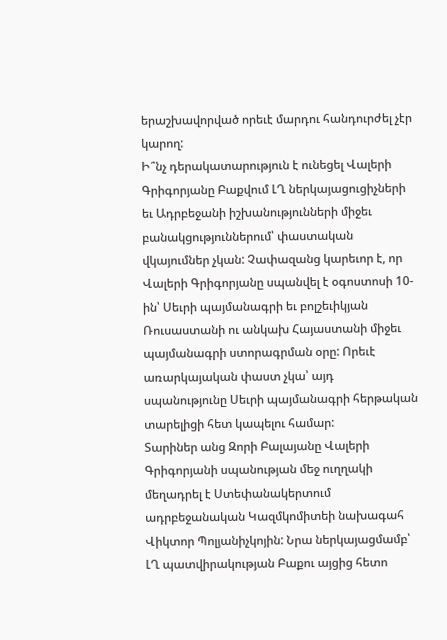երաշխավորված որեւէ մարդու հանդուրժել չէր կարող:
Ի՞նչ դերակատարություն է ունեցել Վալերի Գրիգորյանը Բաքվում ԼՂ ներկայացուցիչների եւ Ադրբեջանի իշխանությունների միջեւ բանակցություններում՝ փաստական վկայումներ չկան: Չափազանց կարեւոր է, որ Վալերի Գրիգորյանը սպանվել է օգոստոսի 10-ին՝ Սեւրի պայմանագրի եւ բոլշեւիկյան Ռուսաստանի ու անկախ Հայաստանի միջեւ պայմանագրի ստորագրման օրը: Որեւէ առարկայական փաստ չկա՝ այդ սպանությունը Սեւրի պայմանագրի հերթական տարելիցի հետ կապելու համար:
Տարիներ անց Զորի Բալայանը Վալերի Գրիգորյանի սպանության մեջ ուղղակի մեղադրել է Ստեփանակերտում ադրբեջանական Կազմկոմիտեի նախագահ Վիկտոր Պոլյանիչկոյին: Նրա ներկայացմամբ՝ ԼՂ պատվիրակության Բաքու այցից հետո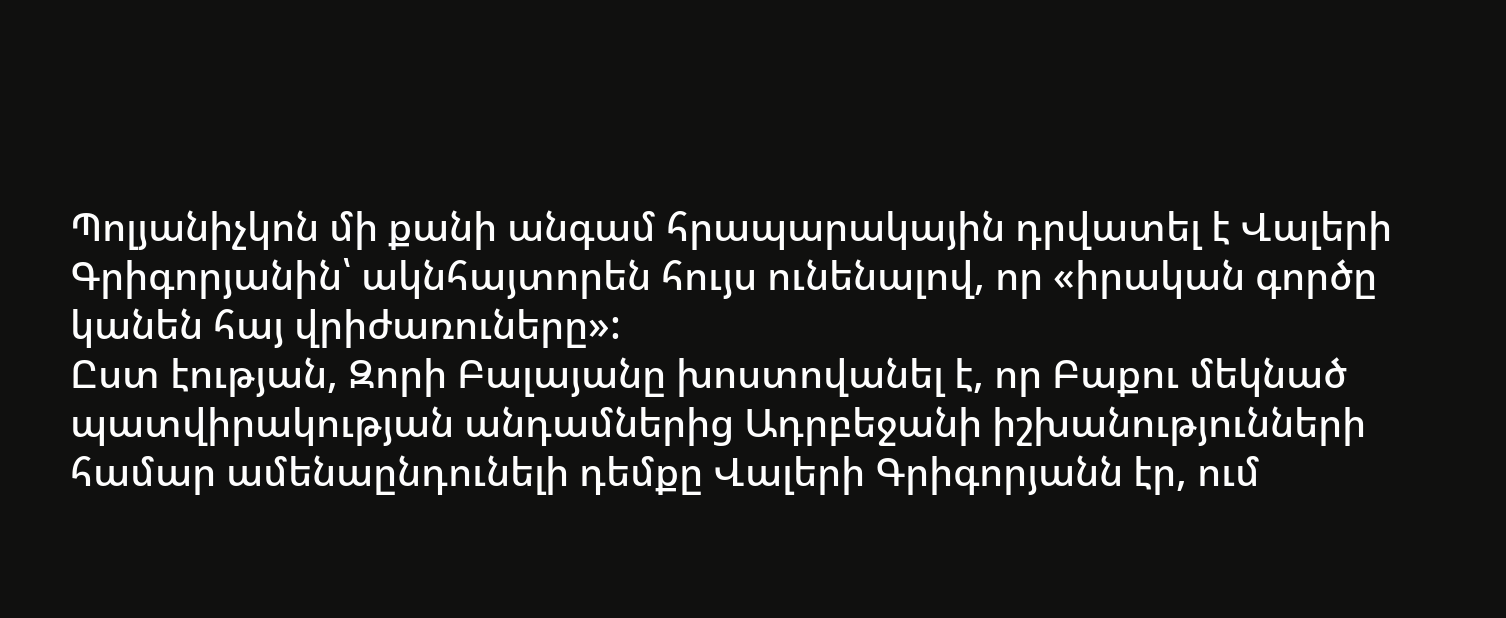Պոլյանիչկոն մի քանի անգամ հրապարակային դրվատել է Վալերի Գրիգորյանին՝ ակնհայտորեն հույս ունենալով, որ «իրական գործը կանեն հայ վրիժառուները»:
Ըստ էության, Զորի Բալայանը խոստովանել է, որ Բաքու մեկնած պատվիրակության անդամներից Ադրբեջանի իշխանությունների համար ամենաընդունելի դեմքը Վալերի Գրիգորյանն էր, ում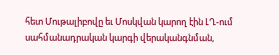հետ Մութալիբովը եւ Մոսկվան կարող էին ԼՂ-ում սահմանադրական կարգի վերականգնման,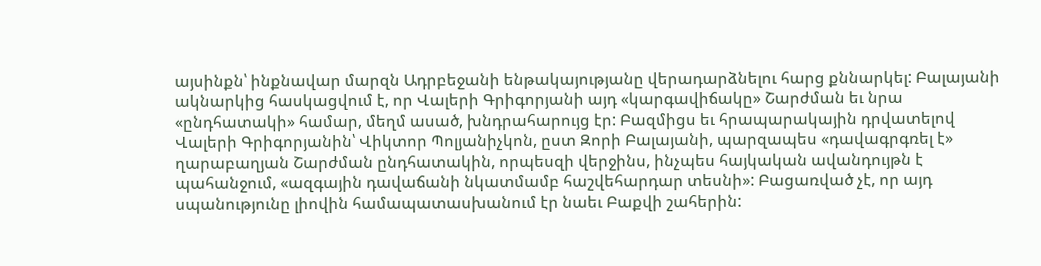այսինքն՝ ինքնավար մարզն Ադրբեջանի ենթակայությանը վերադարձնելու հարց քննարկել: Բալայանի ակնարկից հասկացվում է, որ Վալերի Գրիգորյանի այդ «կարգավիճակը» Շարժման եւ նրա «ընդհատակի» համար, մեղմ ասած, խնդրահարույց էր: Բազմիցս եւ հրապարակային դրվատելով Վալերի Գրիգորյանին՝ Վիկտոր Պոլյանիչկոն, ըստ Զորի Բալայանի, պարզապես «դավագրգռել է» ղարաբաղյան Շարժման ընդհատակին, որպեսզի վերջինս, ինչպես հայկական ավանդույթն է պահանջում, «ազգային դավաճանի նկատմամբ հաշվեհարդար տեսնի»: Բացառված չէ, որ այդ սպանությունը լիովին համապատասխանում էր նաեւ Բաքվի շահերին: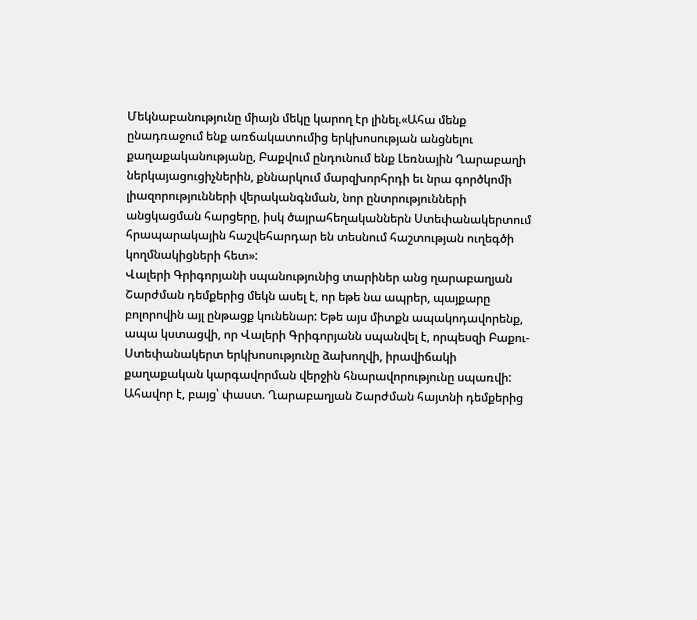Մեկնաբանությունը միայն մեկը կարող էր լինել.«Ահա մենք ընադռաջում ենք առճակատումից երկխոսության անցնելու քաղաքականությանը, Բաքվում ընդունում ենք Լեռնային Ղարաբաղի ներկայացուցիչներին, քննարկում մարզխորհրդի եւ նրա գործկոմի լիազորությունների վերականգնման, նոր ընտրությունների անցկացման հարցերը, իսկ ծայրահեղականներն Ստեփանակերտում հրապարակային հաշվեհարդար են տեսնում հաշտության ուղեգծի կողմնակիցների հետ»:
Վալերի Գրիգորյանի սպանությունից տարիներ անց ղարաբաղյան Շարժման դեմքերից մեկն ասել է, որ եթե նա ապրեր, պայքարը բոլորովին այլ ընթացք կունենար: Եթե այս միտքն ապակոդավորենք, ապա կստացվի, որ Վալերի Գրիգորյանն սպանվել է, որպեսզի Բաքու-Ստեփանակերտ երկխոսությունը ձախողվի, իրավիճակի քաղաքական կարգավորման վերջին հնարավորությունը սպառվի:
Ահավոր է, բայց՝ փաստ. Ղարաբաղյան Շարժման հայտնի դեմքերից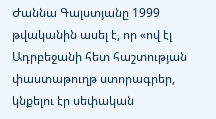Ժաննա Գալստյանը 1999 թվականին ասել է, որ «ով էլ Ադրբեջանի հետ հաշտության փաստաթուղթ ստորագրեր, կնքելու էր սեփական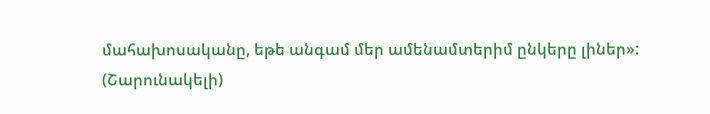մահախոսականը, եթե անգամ մեր ամենամտերիմ ընկերը լիներ»:
(Շարունակելի)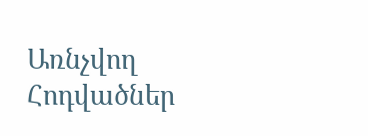Առնչվող Հոդվածներ